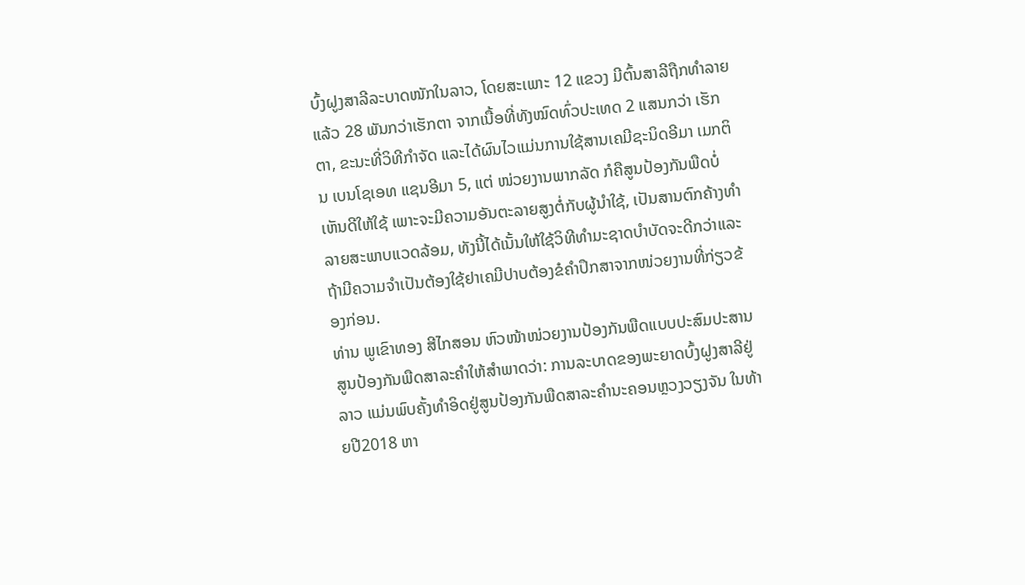ບົ້ງຝູງສາລີລະບາດໜັກໃນລາວ, ໂດຍສະເພາະ 12 ແຂວງ ມີຕົ້ນສາລີຖືກທຳລາຍແລ້ວ 28 ພັນກວ່າເຮັກຕາ ຈາກເນື້ອທີ່ທັງໝົດທົ່ວປະເທດ 2 ແສນກວ່າ ເຮັກຕາ, ຂະນະທີ່ວິທີກຳຈັດ ແລະໄດ້ຜົນໄວແມ່ນການໃຊ້ສານເຄມີຊະນິດອີມາ ເມກຕິນ ເບນໂຊເອທ ແຊນອີມາ 5, ແຕ່ ໜ່ວຍງານພາກລັດ ກໍຄືສູນປ້ອງກັນພືດບໍ່ເຫັນດີໃຫ້ໃຊ້ ເພາະຈະມີຄວາມອັນຕະລາຍສູງຕໍ່ກັບຜູ້ນຳໃຊ້, ເປັນສານຕົກຄ້າງທຳລາຍສະພາບແວດລ້ອມ, ທັງນີ້ໄດ້ເນັ້ນໃຫ້ໃຊ້ວິທີທຳມະຊາດບຳບັດຈະດີກວ່າແລະຖ້າມີຄວາມຈຳເປັນຕ້ອງໃຊ້ຢາເຄມີປາບຕ້ອງຂໍຄຳປຶກສາຈາກໜ່ວຍງານທີ່ກ່ຽວຂ້ອງກ່ອນ.
ທ່ານ ພູເຂົາທອງ ສີໄກສອນ ຫົວໜ້າໜ່ວຍງານປ້ອງກັນພືດແບບປະສົມປະສານສູນປ້ອງກັນພືດສາລະຄຳໃຫ້ສຳພາດວ່າ: ການລະບາດຂອງພະຍາດບົ້ງຝູງສາລີຢູ່ລາວ ແມ່ນພົບຄັ້ງທຳອິດຢູ່ສູນປ້ອງກັນພືດສາລະຄຳນະຄອນຫຼວງວຽງຈັນ ໃນທ້າຍປີ2018 ຫາ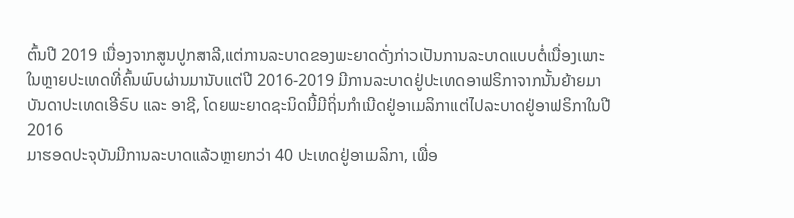ຕົ້ນປີ 2019 ເນື່ອງຈາກສູນປູກສາລີ,ແຕ່ການລະບາດຂອງພະຍາດດັ່ງກ່າວເປັນການລະບາດແບບຕໍ່ເນື່ອງເພາະໃນຫຼາຍປະເທດທີ່ຄົ້ນພົບຜ່ານມານັບແຕ່ປີ 2016-2019 ມີການລະບາດຢູ່ປະເທດອາຟຣິກາຈາກນັ້ນຍ້າຍມາບັນດາປະເທດເອີຣົບ ແລະ ອາຊີ, ໂດຍພະຍາດຊະນິດນີ້ມີຖິ່ນກຳເນີດຢູ່ອາເມລິກາແຕ່ໄປລະບາດຢູ່ອາຟຣິກາໃນປີ 2016
ມາຮອດປະຈຸບັນມີການລະບາດແລ້ວຫຼາຍກວ່າ 40 ປະເທດຢູ່ອາເມລິກາ, ເພື່ອ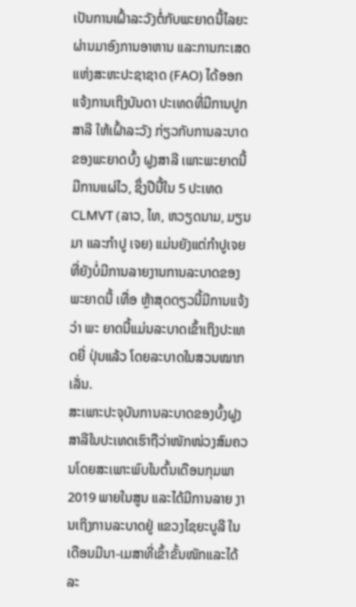ເປັນການເຝົ້າລະວັງຕໍ່ກັບພະຍາດນີ້ໄລຍະຜ່ານມາອົງການອາຫານ ແລະການກະເສດແຫ່ງສະຫະປະຊາຊາດ (FAO) ໄດ້ອອກແຈ້ງການເຖິງບັນດາ ປະເທດທີ່ມີການປູກສາລີ ໃຫ້ເຝົ້າລະວັງ ກ່ຽວກັບການລະບາດຂອງພະຍາດບົ້ງ ຝູງສາລີ ເພາະພະຍາດນີ້ມີການແຜ່ໄວ, ຊຶ່ງປີນີ້ໃນ 5 ປະເທດCLMVT (ລາວ, ໄທ, ຫວຽດນາມ, ມຽນມາ ແລະກຳປູ ເຈຍ) ແມ່ນຍັງແຕ່ກຳປູເຈຍທີ່ຍັງບໍ່ມີການລາຍງານການລະບາດຂອງພະຍາດນີ້ ເທື່ອ ຫຼ້າສຸດດຽວນີ້ມີການແຈ້ງວ່າ ພະ ຍາດນີ້ແມ່ນລະບາດເຂົ້າເຖິງປະເທດຍີ່ ປຸ່ນແລ້ວ ໂດຍລະບາດໃນສວນໝາກເລັ່ນ.
ສະເພາະປະຈຸບັນການລະບາດຂອງບົ້ງຝູງສາລີໃນປະເທດເຮົາຖືວ່າໜັກໜ່ວງສົມຄວນໂດຍສະເພາະພົບໃນຕົ້ນເດືອນກຸມພາ 2019 ພາຍໃນສູນ ແລະໄດ້ມີການລາຍ ງານເຖິງການລະບາດຢູ່ ແຂວງໄຊຍະບູລີ ໃນເດືອນມີນາ-ເມສາທີ່ເຂົ້າຂັ້ນໜັກແລະໄດ້ລະ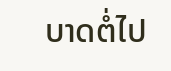ບາດຕໍ່ໄປ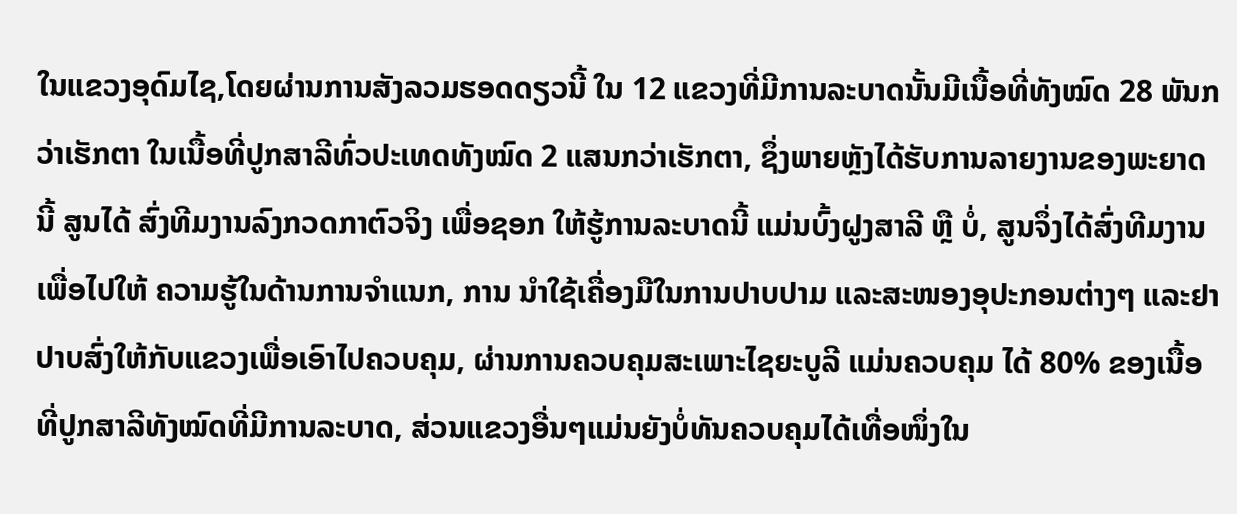ໃນແຂວງອຸດົມໄຊ,ໂດຍຜ່ານການສັງລວມຮອດດຽວນີ້ ໃນ 12 ແຂວງທີ່ມີການລະບາດນັ້ນມີເນື້ອທີ່ທັງໝົດ 28 ພັນກວ່າເຮັກຕາ ໃນເນື້ອທີ່ປູກສາລີທົ່ວປະເທດທັງໝົດ 2 ແສນກວ່າເຮັກຕາ, ຊຶ່ງພາຍຫຼັງໄດ້ຮັບການລາຍງານຂອງພະຍາດນີ້ ສູນໄດ້ ສົ່ງທີມງານລົງກວດກາຕົວຈິງ ເພື່ອຊອກ ໃຫ້ຮູ້ການລະບາດນີ້ ແມ່ນບົ້ງຝູງສາລີ ຫຼື ບໍ່, ສູນຈຶ່ງໄດ້ສົ່ງທີມງານເພື່ອໄປໃຫ້ ຄວາມຮູ້ໃນດ້ານການຈຳແນກ, ການ ນຳໃຊ້ເຄື່ອງມືໃນການປາບປາມ ແລະສະໜອງອຸປະກອນຕ່າງໆ ແລະຢາປາບສົ່ງໃຫ້ກັບແຂວງເພື່ອເອົາໄປຄວບຄຸມ, ຜ່ານການຄວບຄຸມສະເພາະໄຊຍະບູລີ ແມ່ນຄວບຄຸມ ໄດ້ 80% ຂອງເນື້ອທີ່ປູກສາລີທັງໝົດທີ່ມີການລະບາດ, ສ່ວນແຂວງອື່ນໆແມ່ນຍັງບໍ່ທັນຄວບຄຸມໄດ້ເທື່ອໜຶ່ງໃນ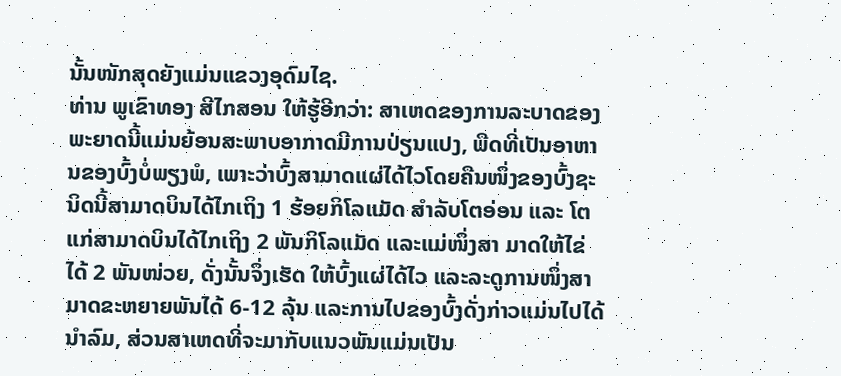ນັ້ນໜັກສຸດຍັງແມ່ນແຂວງອຸດົມໄຊ.
ທ່ານ ພູເຂົາທອງ ສີໄກສອນ ໃຫ້ຮູ້ອີກວ່າ: ສາເຫດຂອງການລະບາດຂອງພະຍາດນີ້ແມ່ນຍ້ອນສະພາບອາກາດມີການປ່ຽນແປງ, ພືດທີ່ເປັນອາຫານຂອງບົ້ງບໍ່ພຽງພໍ, ເພາະວ່າບົ້ງສາມາດແຜ່ໄດ້ໄວໂດຍຄືນໜຶ່ງຂອງບົ້ງຊະນິດນີ້ສາມາດບິນໄດ້ໄກເຖິງ 1 ຮ້ອຍກິໂລແມັດ ສຳລັບໂຕອ່ອນ ແລະ ໂຕແກ່ສາມາດບິນໄດ້ໄກເຖິງ 2 ພັນກິໂລແມັດ ແລະແມ່ໜຶ່ງສາ ມາດໃຫ້ໄຂ່ໄດ້ 2 ພັນໜ່ວຍ, ດັ່ງນັ້ນຈຶ່ງເຮັດ ໃຫ້ບົ້ງແຜ່ໄດ້ໄວ ແລະລະດູການໜຶ່ງສາ ມາດຂະຫຍາຍພັນໄດ້ 6-12 ລຸ້ນ ແລະການໄປຂອງບົ້ງດັ່ງກ່າວແມ່ນໄປໄດ້ນຳລົມ, ສ່ວນສາເຫດທີ່ຈະມາກັບແນວພັນແມ່ນເປັນ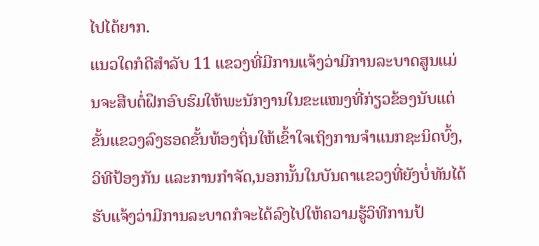ໄປໄດ້ຍາກ.
ແນວໃດກໍດີສຳລັບ 11 ແຂວງທີ່ມີການແຈ້ງວ່າມີການລະບາດສູນແມ່ນຈະສືບຕໍ່ຝຶກອົບຮົມໃຫ້ພະນັກງານໃນຂະແໜງທີ່ກ່ຽວຂ້ອງນັບແຕ່ຂັ້ນແຂວງລົງຮອດຂັ້ນທ້ອງຖິ່ນໃຫ້ເຂົ້າໃຈເຖິງການຈຳແນກຊະນິດບົ້ງ,ວິທີປ້ອງກັນ ແລະການກຳຈັດ,ນອກນັ້ນໃນບັນດາແຂວງທີ່ຍັງບໍ່ທັນໄດ້ຮັບແຈ້ງວ່າມີການລະບາດກໍຈະໄດ້ລົງໄປໃຫ້ຄວາມຮູ້ວິທີການປ້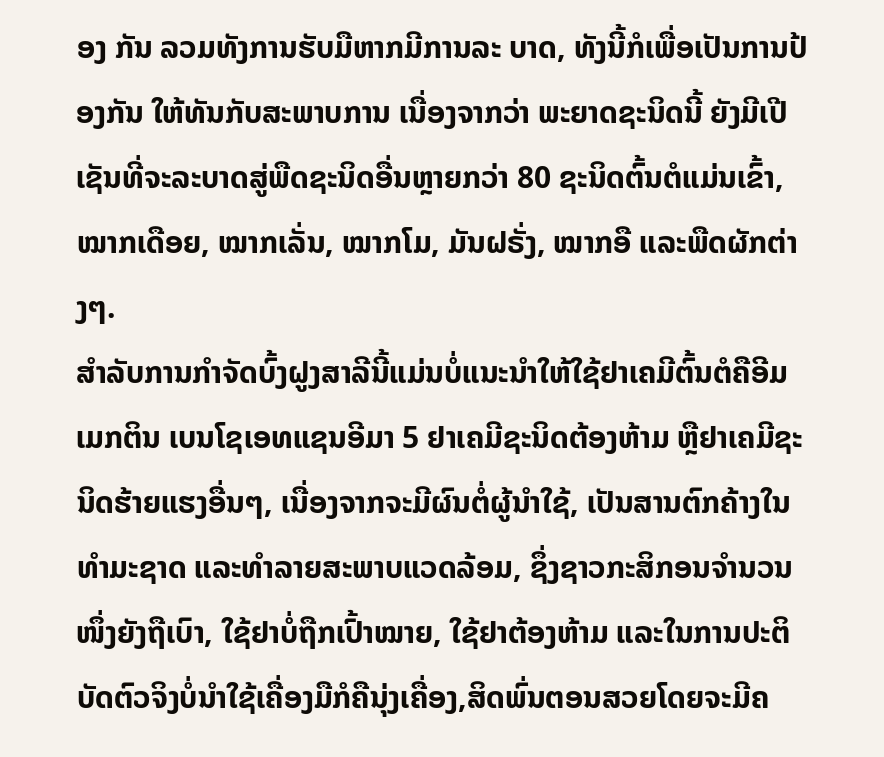ອງ ກັນ ລວມທັງການຮັບມືຫາກມີການລະ ບາດ, ທັງນີ້ກໍເພື່ອເປັນການປ້ອງກັນ ໃຫ້ທັນກັບສະພາບການ ເນື່ອງຈາກວ່າ ພະຍາດຊະນິດນີ້ ຍັງມີເປີເຊັນທີ່ຈະລະບາດສູ່ພືດຊະນິດອື່ນຫຼາຍກວ່າ 80 ຊະນິດຕົ້ນຕໍແມ່ນເຂົ້າ, ໝາກເດືອຍ, ໝາກເລັ່ນ, ໝາກໂມ, ມັນຝຣັ່ງ, ໝາກອື ແລະພືດຜັກຕ່າງໆ.
ສຳລັບການກຳຈັດບົ້ງຝູງສາລີນີ້ແມ່ນບໍ່ແນະນຳໃຫ້ໃຊ້ຢາເຄມີຕົ້ນຕໍຄືອີມ ເມກຕິນ ເບນໂຊເອທແຊນອີມາ 5 ຢາເຄມີຊະນິດຕ້ອງຫ້າມ ຫຼືຢາເຄມີຊະນິດຮ້າຍແຮງອື່ນໆ, ເນື່ອງຈາກຈະມີຜົນຕໍ່ຜູ້ນຳໃຊ້, ເປັນສານຕົກຄ້າງໃນທຳມະຊາດ ແລະທຳລາຍສະພາບແວດລ້ອມ, ຊຶ່ງຊາວກະສິກອນຈຳນວນໜຶ່ງຍັງຖືເບົາ, ໃຊ້ຢາບໍ່ຖືກເປົ້າໝາຍ, ໃຊ້ຢາຕ້ອງຫ້າມ ແລະໃນການປະຕິບັດຕົວຈິງບໍ່ນຳໃຊ້ເຄື່ອງມືກໍຄືນຸ່ງເຄື່ອງ,ສິດພົ່ນຕອນສວຍໂດຍຈະມີຄ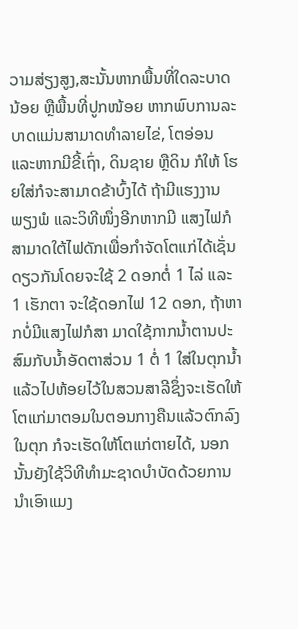ວາມສ່ຽງສູງ,ສະນັ້ນຫາກພື້ນທີ່ໃດລະບາດນ້ອຍ ຫຼືພື້ນທີ່ປູກໜ້ອຍ ຫາກພົບການລະ ບາດແມ່ນສາມາດທຳລາຍໄຂ່, ໂຕອ່ອນ ແລະຫາກມີຂີ້ເຖົ່າ, ດິນຊາຍ ຫຼືດິນ ກໍໃຫ້ ໂຮຍໃສ່ກໍຈະສາມາດຂ້າບົ້ງໄດ້ ຖ້າມີແຮງງານພຽງພໍ ແລະວິທີໜຶ່ງອີກຫາກມີ ແສງໄຟກໍສາມາດໃຕ້ໄຟດັກເພື່ອກຳຈັດໂຕແກ່ໄດ້ເຊັ່ນດຽວກັນໂດຍຈະໃຊ້ 2 ດອກຕໍ່ 1 ໄລ່ ແລະ 1 ເຮັກຕາ ຈະໃຊ້ດອກໄຟ 12 ດອກ, ຖ້າຫາກບໍ່ມີແສງໄຟກໍສາ ມາດໃຊ້ກາກນໍ້າຕານປະສົມກັບນໍ້າອັດຕາສ່ວນ 1 ຕໍ່ 1 ໃສ່ໃນຕຸກນໍ້າແລ້ວໄປຫ້ອຍໄວ້ໃນສວນສາລີຊຶ່ງຈະເຮັດໃຫ້ໂຕແກ່ມາຕອມໃນຕອນກາງຄືນແລ້ວຕົກລົງໃນຕຸກ ກໍຈະເຮັດໃຫ້ໂຕແກ່ຕາຍໄດ້, ນອກນັ້ນຍັງໃຊ້ວິທີທຳມະຊາດບຳບັດດ້ວຍການນຳເອົາແມງ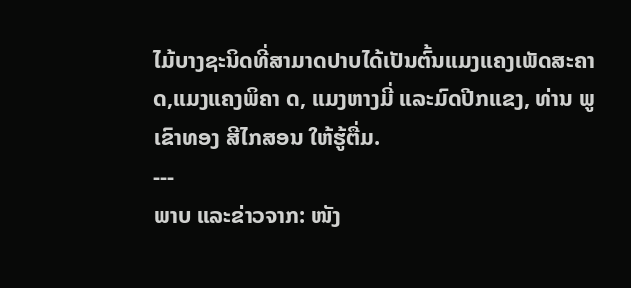ໄມ້ບາງຊະນິດທີ່ສາມາດປາບໄດ້ເປັນຕົ້ນແມງແຄງເພັດສະຄາດ,ແມງແຄງພິຄາ ດ, ແມງຫາງມີ່ ແລະມົດປີກແຂງ, ທ່ານ ພູເຂົາທອງ ສີໄກສອນ ໃຫ້ຮູ້ຕື່ມ.
---
ພາບ ແລະຂ່າວຈາກ: ໜັງ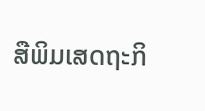ສືພິມເສດຖະກິ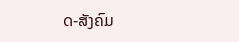ດ-ສັງຄົມ